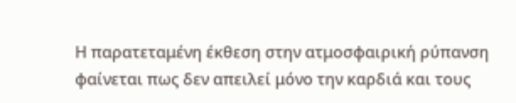Η παρατεταμένη έκθεση στην ατμοσφαιρική ρύπανση φαίνεται πως δεν απειλεί μόνο την καρδιά και τους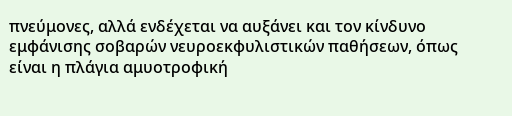πνεύμονες, αλλά ενδέχεται να αυξάνει και τον κίνδυνο εμφάνισης σοβαρών νευροεκφυλιστικών παθήσεων, όπως είναι η πλάγια αμυοτροφική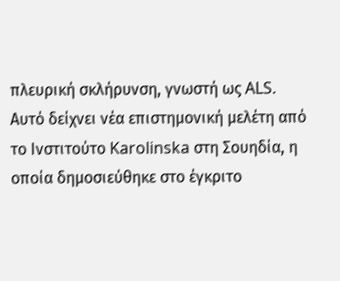πλευρική σκλήρυνση, γνωστή ως ALS.
Αυτό δείχνει νέα επιστημονική μελέτη από το Ινστιτούτο Karolinska στη Σουηδία, η οποία δημοσιεύθηκε στο έγκριτο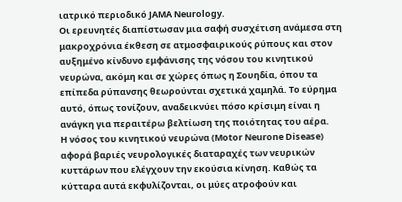ιατρικό περιοδικό JAMA Neurology.
Οι ερευνητές διαπίστωσαν μια σαφή συσχέτιση ανάμεσα στη μακροχρόνια έκθεση σε ατμοσφαιρικούς ρύπους και στον αυξημένο κίνδυνο εμφάνισης της νόσου του κινητικού νευρώνα, ακόμη και σε χώρες όπως η Σουηδία, όπου τα επίπεδα ρύπανσης θεωρούνται σχετικά χαμηλά. Το εύρημα αυτό, όπως τονίζουν, αναδεικνύει πόσο κρίσιμη είναι η ανάγκη για περαιτέρω βελτίωση της ποιότητας του αέρα.
Η νόσος του κινητικού νευρώνα (Motor Neurone Disease) αφορά βαριές νευρολογικές διαταραχές των νευρικών κυττάρων που ελέγχουν την εκούσια κίνηση. Καθώς τα κύτταρα αυτά εκφυλίζονται, οι μύες ατροφούν και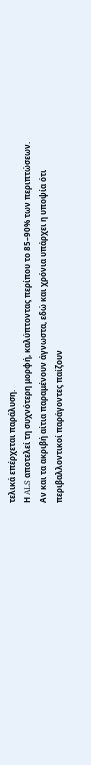τελικά επέρχεται παράλυση.
Η ALS αποτελεί τη συχνότερη μορφή, καλύπτοντας περίπου το 85–90% των περιπτώσεων. Αν και τα ακριβή αίτια παραμένουν άγνωστα, εδώ και χρόνια υπάρχει η υποψία ότι περιβαλλοντικοί παράγοντες παίζουν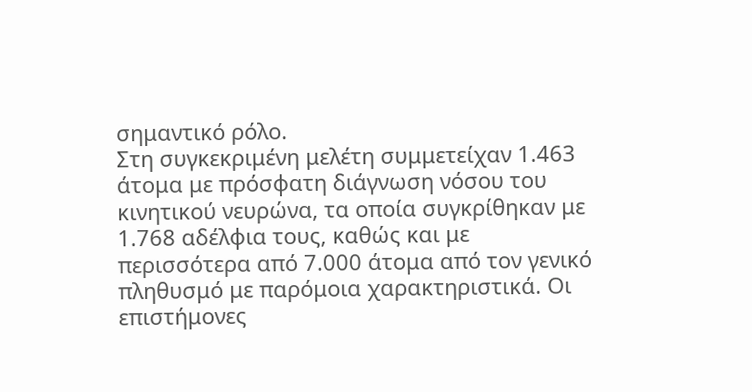σημαντικό ρόλο.
Στη συγκεκριμένη μελέτη συμμετείχαν 1.463 άτομα με πρόσφατη διάγνωση νόσου του κινητικού νευρώνα, τα οποία συγκρίθηκαν με 1.768 αδέλφια τους, καθώς και με περισσότερα από 7.000 άτομα από τον γενικό πληθυσμό με παρόμοια χαρακτηριστικά. Οι επιστήμονες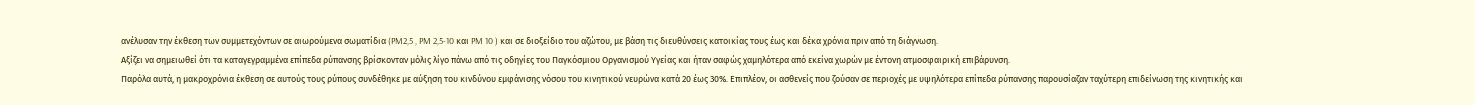ανέλυσαν την έκθεση των συμμετεχόντων σε αιωρούμενα σωματίδια (PM2,5 , PM 2,5-10 και PM 10 ) και σε διοξείδιο του αζώτου, με βάση τις διευθύνσεις κατοικίας τους έως και δέκα χρόνια πριν από τη διάγνωση.
Αξίζει να σημειωθεί ότι τα καταγεγραμμένα επίπεδα ρύπανσης βρίσκονταν μόλις λίγο πάνω από τις οδηγίες του Παγκόσμιου Οργανισμού Υγείας και ήταν σαφώς χαμηλότερα από εκείνα χωρών με έντονη ατμοσφαιρική επιβάρυνση.
Παρόλα αυτά, η μακροχρόνια έκθεση σε αυτούς τους ρύπους συνδέθηκε με αύξηση του κινδύνου εμφάνισης νόσου του κινητικού νευρώνα κατά 20 έως 30%. Επιπλέον, οι ασθενείς που ζούσαν σε περιοχές με υψηλότερα επίπεδα ρύπανσης παρουσίαζαν ταχύτερη επιδείνωση της κινητικής και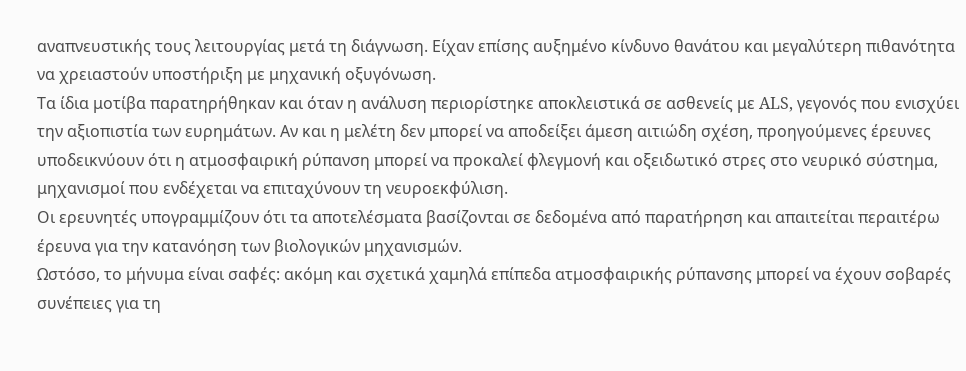αναπνευστικής τους λειτουργίας μετά τη διάγνωση. Είχαν επίσης αυξημένο κίνδυνο θανάτου και μεγαλύτερη πιθανότητα να χρειαστούν υποστήριξη με μηχανική οξυγόνωση.
Τα ίδια μοτίβα παρατηρήθηκαν και όταν η ανάλυση περιορίστηκε αποκλειστικά σε ασθενείς με ALS, γεγονός που ενισχύει την αξιοπιστία των ευρημάτων. Αν και η μελέτη δεν μπορεί να αποδείξει άμεση αιτιώδη σχέση, προηγούμενες έρευνες υποδεικνύουν ότι η ατμοσφαιρική ρύπανση μπορεί να προκαλεί φλεγμονή και οξειδωτικό στρες στο νευρικό σύστημα, μηχανισμοί που ενδέχεται να επιταχύνουν τη νευροεκφύλιση.
Οι ερευνητές υπογραμμίζουν ότι τα αποτελέσματα βασίζονται σε δεδομένα από παρατήρηση και απαιτείται περαιτέρω έρευνα για την κατανόηση των βιολογικών μηχανισμών.
Ωστόσο, το μήνυμα είναι σαφές: ακόμη και σχετικά χαμηλά επίπεδα ατμοσφαιρικής ρύπανσης μπορεί να έχουν σοβαρές συνέπειες για τη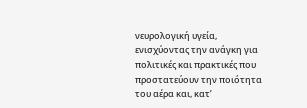νευρολογική υγεία, ενισχύοντας την ανάγκη για πολιτικές και πρακτικές που προστατεύουν την ποιότητα του αέρα και, κατ’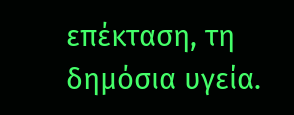επέκταση, τη δημόσια υγεία.